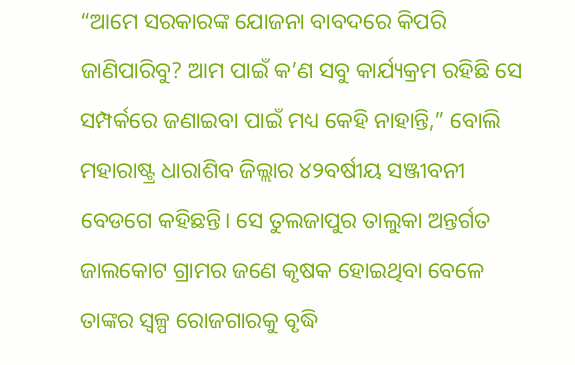“ଆମେ ସରକାରଙ୍କ ଯୋଜନା ବାବଦରେ କିପରି ଜାଣିପାରିବୁ? ଆମ ପାଇଁ କ’ଣ ସବୁ କାର୍ଯ୍ୟକ୍ରମ ରହିଛି ସେ ସମ୍ପର୍କରେ ଜଣାଇବା ପାଇଁ ମଧ୍ୟ କେହି ନାହାନ୍ତି,” ବୋଲି ମହାରାଷ୍ଟ୍ର ଧାରାଶିବ ଜିଲ୍ଲାର ୪୨ବର୍ଷୀୟ ସଞ୍ଜୀବନୀ ବେଡଗେ କହିଛନ୍ତି। ସେ ତୁଲଜାପୁର ତାଲୁକା ଅନ୍ତର୍ଗତ ଜାଲକୋଟ ଗ୍ରାମର ଜଣେ କୃଷକ ହୋଇଥିବା ବେଳେ ତାଙ୍କର ସ୍ଵଳ୍ପ ରୋଜଗାରକୁ ବୃଦ୍ଧି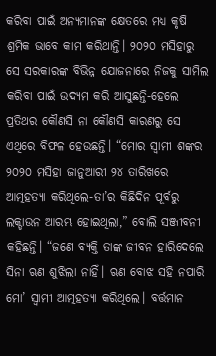କରିବା ପାଇଁ ଅନ୍ୟମାନଙ୍କ କ୍ଷେତରେ ମଧ୍ୟ କୃଷି ଶ୍ରମିକ ଭାବେ କାମ କରିଥାନ୍ତି। ୨୦୨୦ ମସିହାରୁ ସେ ସରକାରଙ୍କ ବିଭିନ୍ନ ଯୋଜନାରେ ନିଜକୁ ସାମିଲ କରିବା ପାଇଁ ଉଦ୍ୟମ କରି ଆସୁଛନ୍ତି-ହେଲେ ପ୍ରତିଥର କୌଣସି ନା କୌଣସି କାରଣରୁ ସେ ଏଥିରେ ବିଫଳ ହେଉଛନ୍ତି। “ମୋର ସ୍ଵାମୀ ଶଙ୍କର ୨୦୨୦ ମସିହା ଜାନୁଆରୀ ୨୪ ତାରିଖରେ ଆତ୍ମହତ୍ୟା କରିଥିଲେ-ତା’ର କିଛିଦିନ ପୂର୍ବରୁ ଲକ୍ଡାଉନ ଆରମ୍ଭ ହୋଇଥିଲା,” ବୋଲି ସଞ୍ଜୀବନୀ କହିଛନ୍ତି। “ଜଣେ ବ୍ୟକ୍ତି ତାଙ୍କ ଜୀବନ ହାରିଦେଲେ ସିନା ଋଣ ଶୁଝିଲା ନାହିଁ। ଋଣ ବୋଝ ସହି ନପାରି ମୋ’ ସ୍ଵାମୀ ଆତ୍ମହତ୍ୟା କରିଥିଲେ। ବର୍ତ୍ତମାନ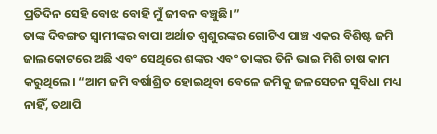ପ୍ରତିଦିନ ସେହି ବୋଝ ବୋହି ମୁଁ ଜୀବନ ବଞ୍ଚୁଛି।”
ତାଙ୍କ ଦିବଙ୍ଗତ ସ୍ଵାମୀଙ୍କର ବାପା ଅର୍ଥାତ ଶ୍ଵଶୁରଙ୍କର ଗୋଟିଏ ପାଞ୍ଚ ଏକର ବିଶିଷ୍ଟ ଜମି ଜାଲକୋଟରେ ଅଛି ଏବଂ ସେଥିରେ ଶଙ୍କର ଏବଂ ତାଙ୍କର ତିନି ଭାଇ ମିଶି ଚାଷ କାମ କରୁଥିଲେ। “ଆମ ଜମି ବର୍ଷାଶ୍ରିତ ହୋଇଥିବା ବେଳେ ଜମିକୁ ଜଳସେଚନ ସୁବିଧା ମଧ୍ୟ ନାହିଁ, ତଥାପି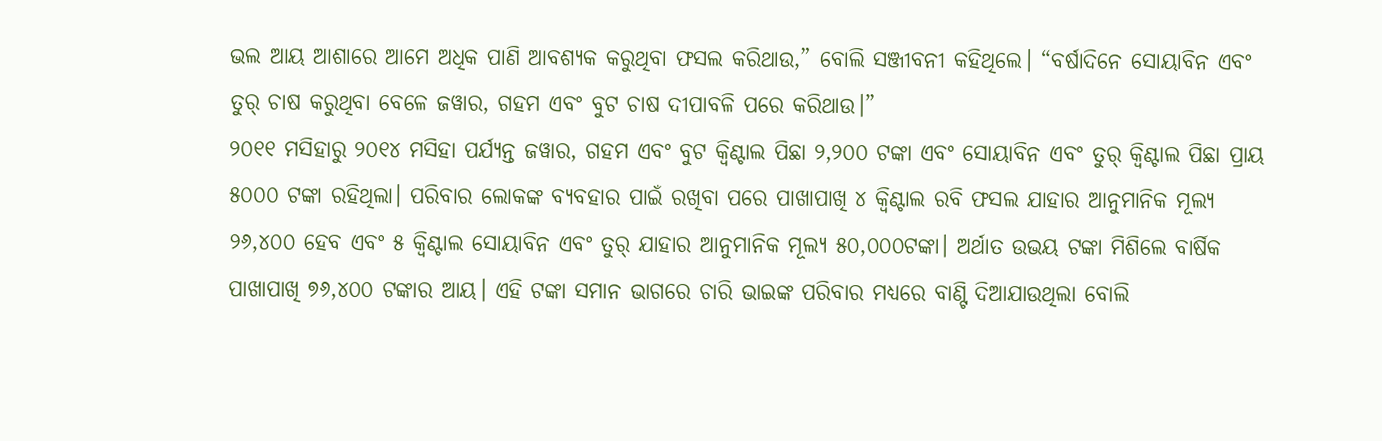ଭଲ ଆୟ ଆଶାରେ ଆମେ ଅଧିକ ପାଣି ଆବଶ୍ୟକ କରୁଥିବା ଫସଲ କରିଥାଉ,” ବୋଲି ସଞ୍ଜୀବନୀ କହିଥିଲେ। “ବର୍ଷାଦିନେ ସୋୟାବିନ ଏବଂ ତୁର୍ ଚାଷ କରୁଥିବା ବେଳେ ଜୱାର, ଗହମ ଏବଂ ବୁଟ ଚାଷ ଦୀପାବଳି ପରେ କରିଥାଉ।”
୨୦୧୧ ମସିହାରୁ ୨୦୧୪ ମସିହା ପର୍ଯ୍ୟନ୍ତ ଜୱାର, ଗହମ ଏବଂ ବୁଟ କ୍ଵିଣ୍ଟାଲ ପିଛା ୨,୨୦୦ ଟଙ୍କା ଏବଂ ସୋୟାବିନ ଏବଂ ତୁର୍ କ୍ଵିଣ୍ଟାଲ ପିଛା ପ୍ରାୟ ୫୦୦୦ ଟଙ୍କା ରହିଥିଲା। ପରିବାର ଲୋକଙ୍କ ବ୍ୟବହାର ପାଇଁ ରଖିବା ପରେ ପାଖାପାଖି ୪ କ୍ଵିଣ୍ଟାଲ ରବି ଫସଲ ଯାହାର ଆନୁମାନିକ ମୂଲ୍ୟ ୨୬,୪୦୦ ହେବ ଏବଂ ୫ କ୍ଵିଣ୍ଟାଲ ସୋୟାବିନ ଏବଂ ତୁର୍ ଯାହାର ଆନୁମାନିକ ମୂଲ୍ୟ ୫୦,୦୦୦ଟଙ୍କା। ଅର୍ଥାତ ଉଭୟ ଟଙ୍କା ମିଶିଲେ ବାର୍ଷିକ ପାଖାପାଖି ୭୬,୪୦୦ ଟଙ୍କାର ଆୟ। ଏହି ଟଙ୍କା ସମାନ ଭାଗରେ ଚାରି ଭାଇଙ୍କ ପରିବାର ମଧ୍ୟରେ ବାଣ୍ଟି ଦିଆଯାଉଥିଲା ବୋଲି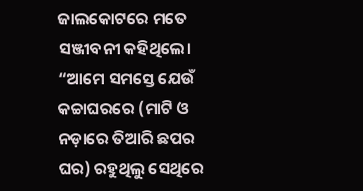ଜାଲକୋଟରେ ମତେ ସଞ୍ଜୀବନୀ କହିଥିଲେ।
“ଆମେ ସମସ୍ତେ ଯେଉଁ କଚ୍ଚାଘରରେ (ମାଟି ଓ ନଡ଼ାରେ ତିଆରି ଛପର ଘର) ରହୁଥିଲୁ ସେଥିରେ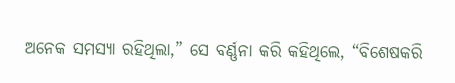ଅନେକ ସମସ୍ୟା ରହିଥିଲା,” ସେ ବର୍ଣ୍ଣନା କରି କହିଥିଲେ, “ବିଶେଷକରି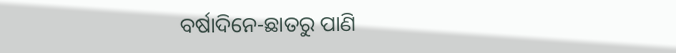ବର୍ଷାଦିନେ-ଛାତରୁ ପାଣି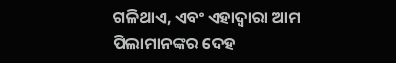ଗଳିଥାଏ, ଏବଂ ଏହାଦ୍ଵାରା ଆମ ପିଲାମାନଙ୍କର ଦେହ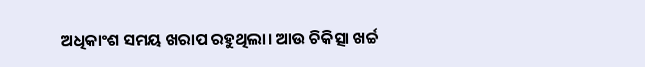ଅଧିକାଂଶ ସମୟ ଖରାପ ରହୁଥିଲା। ଆଉ ଚିକିତ୍ସା ଖର୍ଚ୍ଚ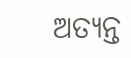ଅତ୍ୟନ୍ତ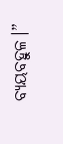ବ୍ୟୟବହୁଳ।”